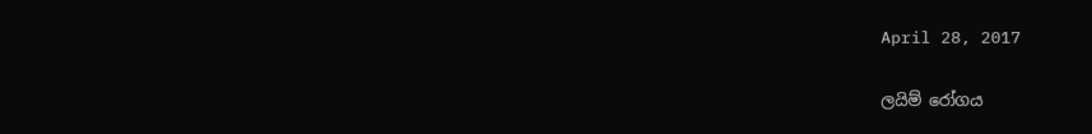April 28, 2017

ලයිම් රෝගය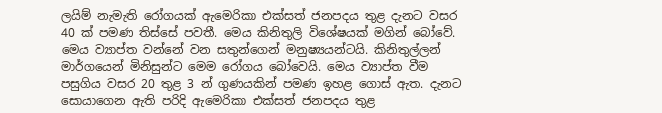ලයිම් නැමැති රෝගයක් ඇමෙරිකා එක්සත් ජනපදය තුළ දැනට වසර 40 ක් පමණ තිස්සේ පවතී. මෙය කිනිතුලි විශේෂයක් මගින් බෝවේ. මෙය ව්‍යාප්ත වන්නේ වන සතුන්ගෙන් මනුෂ්‍යයන්ටයි. කිනිතුල්ලන් මාර්ගයෙන් මිනිසුන්ට මෙම රෝගය බෝවෙයි. මෙය ව්‍යාප්ත වීම පසුගිය වසර 20 තුළ 3 න් ගුණයකින් පමණ ඉහළ ගොස් ඇත. දැනට සොයාගෙන ඇති පරිදි ඇමෙරිකා එක්සත් ජනපදය තුළ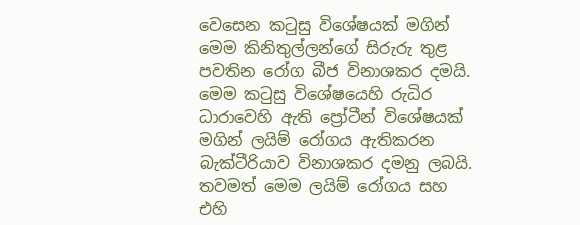වෙසෙන කටුසු විශේෂයක් මගින් මෙම කිනිතුල්ලන්ගේ සිරුරු තුළ පවතින රෝග බීජ විනාශකර දමයි. මෙම කටුසු විශේෂයෙහි රුධිර ධාරාවෙහි ඇති ප්‍රෝටීන් විශේෂයක් මගින් ලයිම් රෝගය ඇතිකරන බැක්ටීරියාව විනාශකර දමනු ලබයි.
තවමත් මෙම ලයිම් රෝගය සහ එහි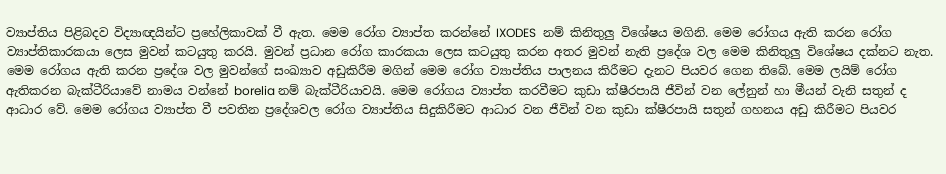ව්‍යාප්තිය පිළිබදව විද්‍යාඥයින්ට ප්‍රහේලිකාවක් වී ඇත. මෙම රෝග ව්‍යාප්ත කරන්නේ IXODES  නම් කිනිතුලු විශේෂය මගිනි. මෙම රෝගය ඇති කරන රෝග ව්‍යාප්තිකාරකයා ලෙස මුවන් කටයුතු කරයි. මුවන් ප්‍රධාන රෝග කාරකයා ලෙස කටයුතු කරන අතර මුවන් නැති ප්‍රදේශ වල මෙම කිනිතුලු විශේෂය දක්නට නැත. මෙම රෝගය ඇති කරන ප්‍රදේශ වල මුවන්ගේ සංඛ්‍යාව අඩුකිරීම මගින් මෙම රෝග ව්‍යාප්තිය පාලනය කිරීමට දැනට පියවර ගෙන තිබේ. මෙම ලයිම් රෝග ඇතිකරන බැක්ටීරියාවේ නාමය වන්නේ borelia නම් බැක්ටීරියාවයි. මෙම රෝගය ව්‍යාප්ත කරවීමට කුඩා ක්ෂීරපායි ජීවින් වන ලේනුන් හා මීයන් වැනි සතුන් ද ආධාර වේ. මෙම රෝගය ව්‍යාප්ත වී පවතින ප්‍රදේශවල රෝග ව්‍යාප්තිය සිදුකිරීමට ආධාර වන ජීවින් වන කුඩා ක්ෂීරපායි සතුන් ගහනය අඩු කිරීමට පියවර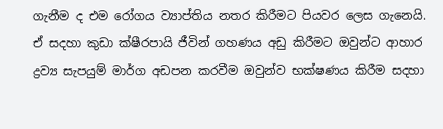ගැනීම ද එම රෝගය ව්‍යාප්තිය නතර කිරීමට පියවර ලෙස ගැනෙයි. ඒ සදහා කුඩා ක්ෂීරපායි ජීවින් ගහණය අඩු කිරීමට ඔවුන්ට ආහාර ද්‍රව්‍ය සැපයුම් මාර්ග අඩපන කරවීම ඔවුන්ව භක්ෂණය කිරීම සදහා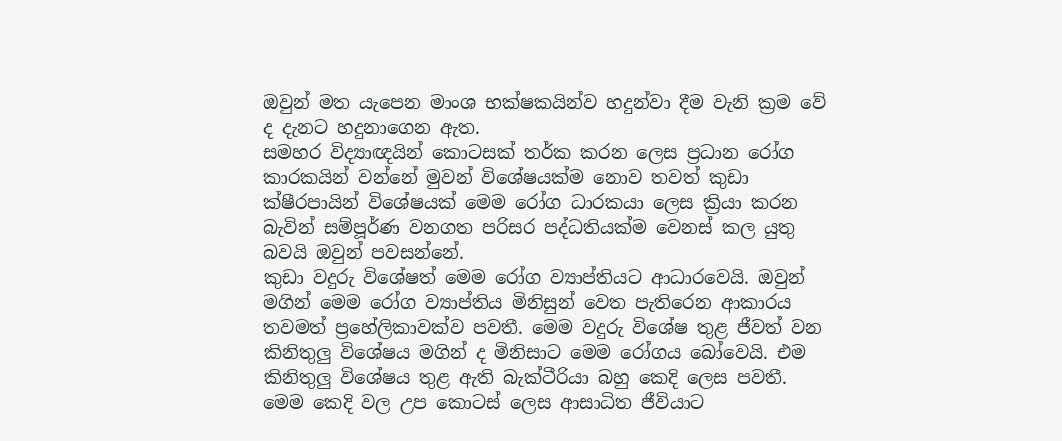ඔවුන් මත යැපෙන මාංශ භක්ෂකයින්ව හදුන්වා දීම වැනි ක්‍රම වේ ද දැනට හදුනාගෙන ඇත.
සමහර විද්‍යාඥයින් කොටසක් තර්ක කරන ලෙස ප්‍රධාන රෝග කාරකයින් වන්නේ මුවන් විශේෂයක්ම නොව තවත් කුඩා ක්ෂීරපායින් විශේෂයක් මෙම රෝග ධාරකයා ලෙස ක්‍රියා කරන බැවින් සම්පූර්ණ වනගත පරිසර පද්ධතියක්ම වෙනස් කල යුතු බවයි ඔවුන් පවසන්නේ.
කුඩා වදුරු විශේෂත් මෙම රෝග ව්‍යාප්තියට ආධාරවෙයි. ඔවුන් මගින් මෙම රෝග ව්‍යාප්තිය මිනිසුන් වෙත පැතිරෙන ආකාරය තවමත් ප්‍රහේලිකාවක්ව පවතී. මෙම වදුරු විශේෂ තුළ ජීවත් වන කිනිතුලු විශේෂය මගින් ද මිනිසාට මෙම රෝගය බෝවෙයි. එම කිනිතුලු විශේෂය තුළ ඇති බැක්ටීරියා බහු කෙදි ලෙස පවතී. මෙම කෙදි වල උප කොටස් ලෙස ආසාධිත ජීවියාට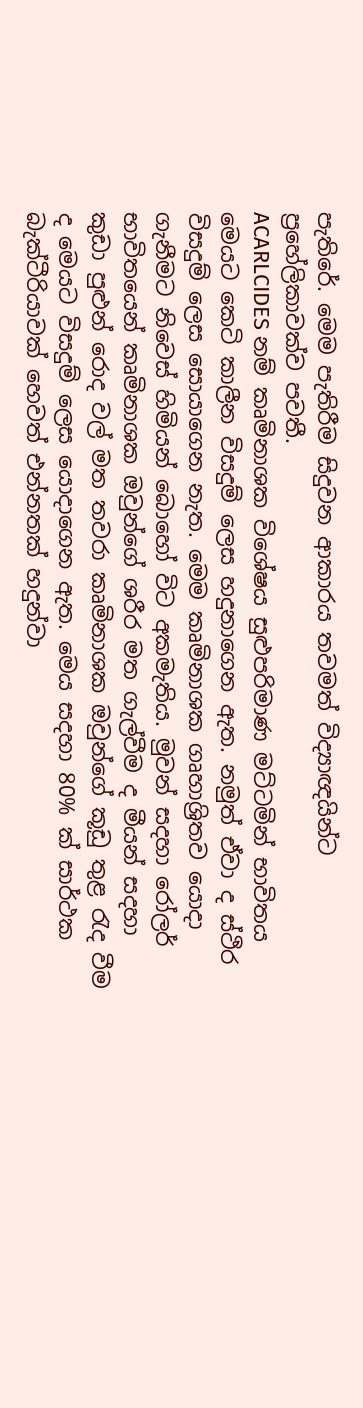පැතිරේ. මෙම පැතිරීම සිදුවන ආකාරය තවමත් විද්‍යාඥයින්ට ප්‍රහේලිකාවක්ව පවතී.
ACARLCIDES නම් කෘමිනාශක විශේෂය සුළුපරිමාණ මට්ටමින් භාවිතය මෙයට කෙටි කාලීන විසදුම් ලෙස හදුනාගෙන ඇත. නමුත් ඒවා ද ස්ථිර විසදුම් ලෙස සොයාගෙන නැත. මෙම කෘමිනාශක ගෘහාශ්‍රිතව යොදා ගැනීමට නිවෙස් හිමියන් බොහෝ විට අකමැතිය. මුවන් සදහා රෝලර් භාවිතයෙන් කෘමිනාශක ඔවුන්ගේ ශරීර මත ගැල්වීම ද මීයන් සදහා කුඩා පුළුන් රොද වල් මත තවරා කෘමිනාශක ඔවුන්ගේ කූඩු තුළ රැද වීම ද මෙයට විසදුම් ලෙස යොදාගෙන ඇත. මෙය සදහා 80% ක් සාර්ථක බැක්ටීරියාවක් හෙවත් එන්නතක් හදුන්වා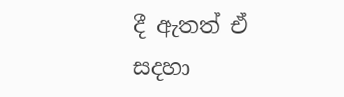දී ඇතත් ඒ සදහා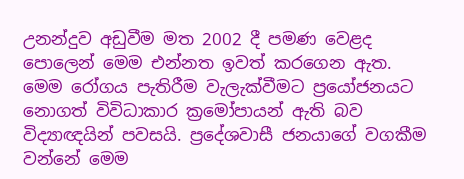උනන්දුව අඩුවීම මත 2002 දී පමණ වෙළද පොලෙන් මෙම එන්නත ඉවත් කරගෙන ඇත.
මෙම රෝගය පැතිරීම වැලැක්වීමට ප්‍රයෝජනයට නොගත් විවිධාකාර ක්‍රමෝපායන් ඇති බව විද්‍යාඥයින් පවසයි. ප්‍රදේශවාසී ජනයාගේ වගකීම වන්නේ මෙම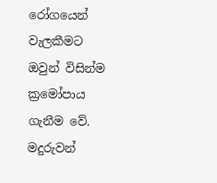රෝගයෙන් වැලකීමට ඔවුන් විසින්ම ක්‍රමෝපාය ගැනීම වේ. මදුරුවන්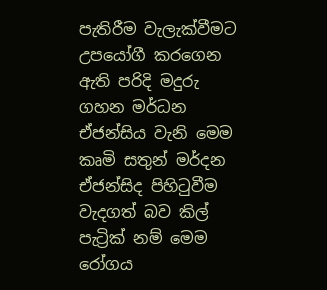පැතිරීම වැලැක්වීමට උපයෝගී කරගෙන ඇති පරිදි මදුරු ගහන මර්ධන ඒජන්සිය වැනි මෙම කෘමි සතුන් මර්දන ඒජන්සිද පිහිටුවීම වැදගත් බව කිල් පැට්‍රික් නම් මෙම රෝගය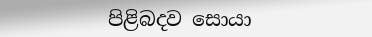පිළිබදව සොයා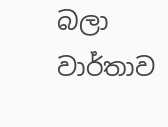බලා වාර්තාව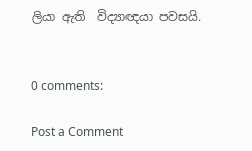ලියා ඇති  විද්‍යාඥයා පවසයි.


0 comments:

Post a Comment